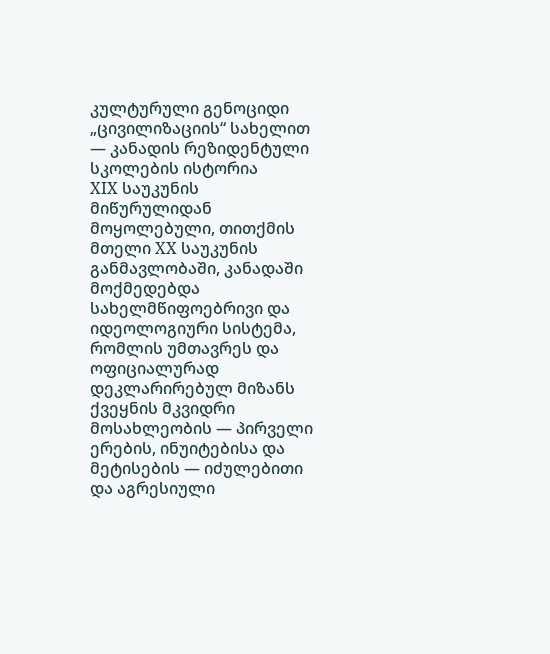კულტურული გენოციდი „ცივილიზაციის“ სახელით — კანადის რეზიდენტული სკოლების ისტორია
XIX საუკუნის მიწურულიდან მოყოლებული, თითქმის მთელი XX საუკუნის განმავლობაში, კანადაში მოქმედებდა სახელმწიფოებრივი და იდეოლოგიური სისტემა, რომლის უმთავრეს და ოფიციალურად დეკლარირებულ მიზანს ქვეყნის მკვიდრი მოსახლეობის — პირველი ერების, ინუიტებისა და მეტისების — იძულებითი და აგრესიული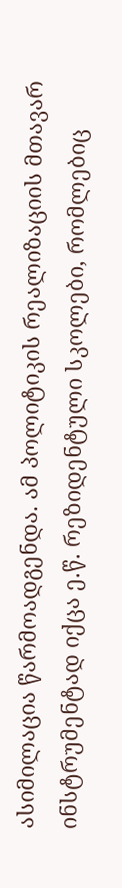ასიმილაცია წარმოადგენდა. ამ პოლიტიკის რეალიზაციის მთავარ ინსტრუმენტად იქცა ე.წ. რეზიდენტული სკოლები, რომლებიც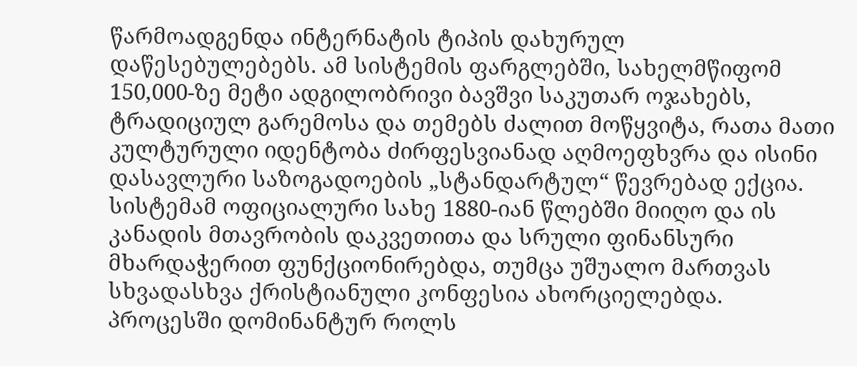წარმოადგენდა ინტერნატის ტიპის დახურულ დაწესებულებებს. ამ სისტემის ფარგლებში, სახელმწიფომ 150,000-ზე მეტი ადგილობრივი ბავშვი საკუთარ ოჯახებს, ტრადიციულ გარემოსა და თემებს ძალით მოწყვიტა, რათა მათი კულტურული იდენტობა ძირფესვიანად აღმოეფხვრა და ისინი დასავლური საზოგადოების „სტანდარტულ“ წევრებად ექცია.
სისტემამ ოფიციალური სახე 1880-იან წლებში მიიღო და ის კანადის მთავრობის დაკვეთითა და სრული ფინანსური მხარდაჭერით ფუნქციონირებდა, თუმცა უშუალო მართვას სხვადასხვა ქრისტიანული კონფესია ახორციელებდა. პროცესში დომინანტურ როლს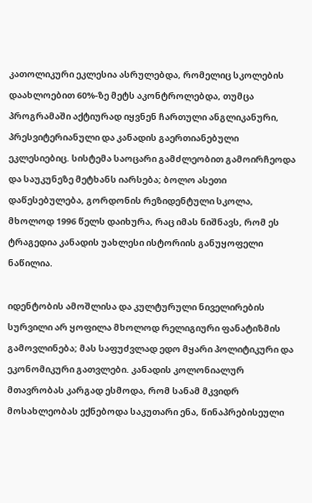კათოლიკური ეკლესია ასრულებდა, რომელიც სკოლების დაახლოებით 60%-ზე მეტს აკონტროლებდა, თუმცა პროგრამაში აქტიურად იყვნენ ჩართული ანგლიკანური, პრესვიტერიანული და კანადის გაერთიანებული ეკლესიებიც. სისტემა საოცარი გამძლეობით გამოირჩეოდა და საუკუნეზე მეტხანს იარსება; ბოლო ასეთი დაწესებულება, გორდონის რეზიდენტული სკოლა, მხოლოდ 1996 წელს დაიხურა, რაც იმას ნიშნავს, რომ ეს ტრაგედია კანადის უახლესი ისტორიის განუყოფელი ნაწილია.

იდენტობის ამოშლისა და კულტურული ნიველირების სურვილი არ ყოფილა მხოლოდ რელიგიური ფანატიზმის გამოვლინება; მას საფუძვლად ედო მყარი პოლიტიკური და ეკონომიკური გათვლები. კანადის კოლონიალურ მთავრობას კარგად ესმოდა, რომ სანამ მკვიდრ მოსახლეობას ექნებოდა საკუთარი ენა, წინაპრებისეული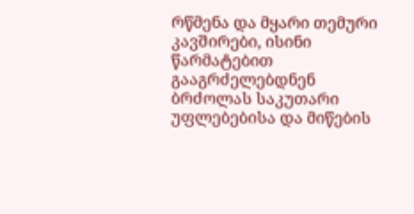რწმენა და მყარი თემური კავშირები, ისინი წარმატებით გააგრძელებდნენ ბრძოლას საკუთარი უფლებებისა და მიწების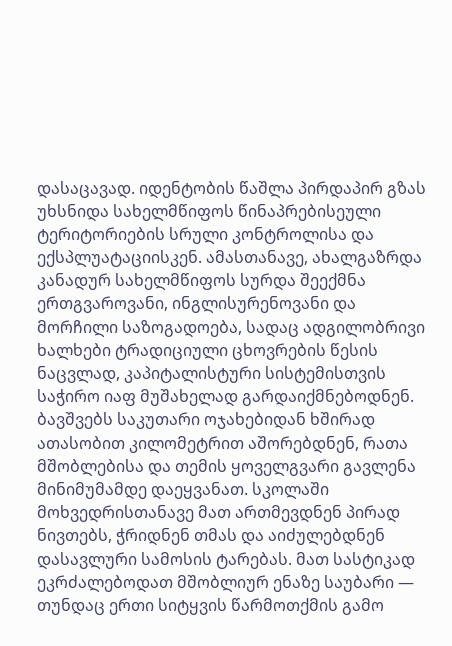დასაცავად. იდენტობის წაშლა პირდაპირ გზას უხსნიდა სახელმწიფოს წინაპრებისეული ტერიტორიების სრული კონტროლისა და ექსპლუატაციისკენ. ამასთანავე, ახალგაზრდა კანადურ სახელმწიფოს სურდა შეექმნა ერთგვაროვანი, ინგლისურენოვანი და მორჩილი საზოგადოება, სადაც ადგილობრივი ხალხები ტრადიციული ცხოვრების წესის ნაცვლად, კაპიტალისტური სისტემისთვის საჭირო იაფ მუშახელად გარდაიქმნებოდნენ.
ბავშვებს საკუთარი ოჯახებიდან ხშირად ათასობით კილომეტრით აშორებდნენ, რათა მშობლებისა და თემის ყოველგვარი გავლენა მინიმუმამდე დაეყვანათ. სკოლაში მოხვედრისთანავე მათ ართმევდნენ პირად ნივთებს, ჭრიდნენ თმას და აიძულებდნენ დასავლური სამოსის ტარებას. მათ სასტიკად ეკრძალებოდათ მშობლიურ ენაზე საუბარი — თუნდაც ერთი სიტყვის წარმოთქმის გამო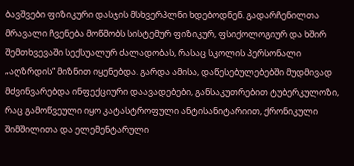ბავშვები ფიზიკური დასჯის მსხვერპლნი ხდებოდნენ. გადარჩენილთა მრავალი ჩვენება მოწმობს სისტემურ ფიზიკურ, ფსიქოლოგიურ და ხშირ შემთხვევაში სექსუალურ ძალადობას, რასაც სკოლის პერსონალი „აღზრდის“ მიზნით იყენებდა. გარდა ამისა, დაწესებულებებში მუდმივად მძვინვარებდა ინფექციური დაავადებები, განსაკუთრებით ტუბერკულოზი, რაც გამოწვეული იყო კატასტროფული ანტისანიტარიით, ქრონიკული შიმშილითა და ელემენტარული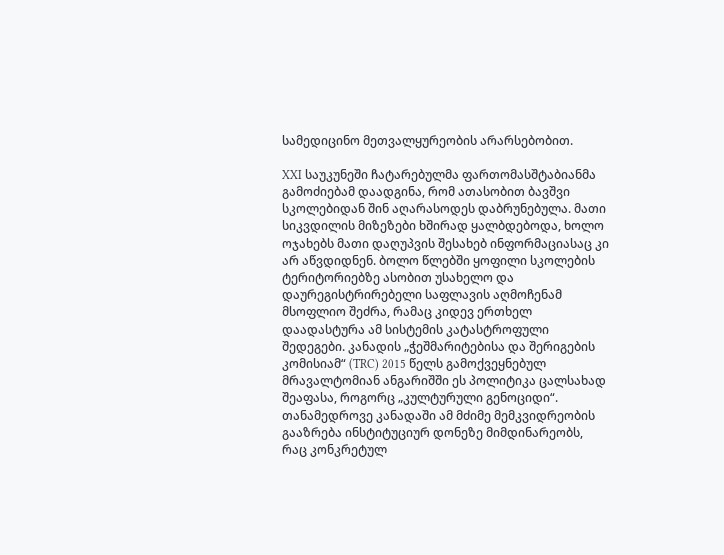სამედიცინო მეთვალყურეობის არარსებობით.

XXI საუკუნეში ჩატარებულმა ფართომასშტაბიანმა გამოძიებამ დაადგინა, რომ ათასობით ბავშვი სკოლებიდან შინ აღარასოდეს დაბრუნებულა. მათი სიკვდილის მიზეზები ხშირად ყალბდებოდა, ხოლო ოჯახებს მათი დაღუპვის შესახებ ინფორმაციასაც კი არ აწვდიდნენ. ბოლო წლებში ყოფილი სკოლების ტერიტორიებზე ასობით უსახელო და დაურეგისტრირებელი საფლავის აღმოჩენამ მსოფლიო შეძრა, რამაც კიდევ ერთხელ დაადასტურა ამ სისტემის კატასტროფული შედეგები. კანადის „ჭეშმარიტებისა და შერიგების კომისიამ“ (TRC) 2015 წელს გამოქვეყნებულ მრავალტომიან ანგარიშში ეს პოლიტიკა ცალსახად შეაფასა, როგორც „კულტურული გენოციდი“.
თანამედროვე კანადაში ამ მძიმე მემკვიდრეობის გააზრება ინსტიტუციურ დონეზე მიმდინარეობს, რაც კონკრეტულ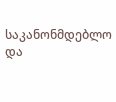საკანონმდებლო და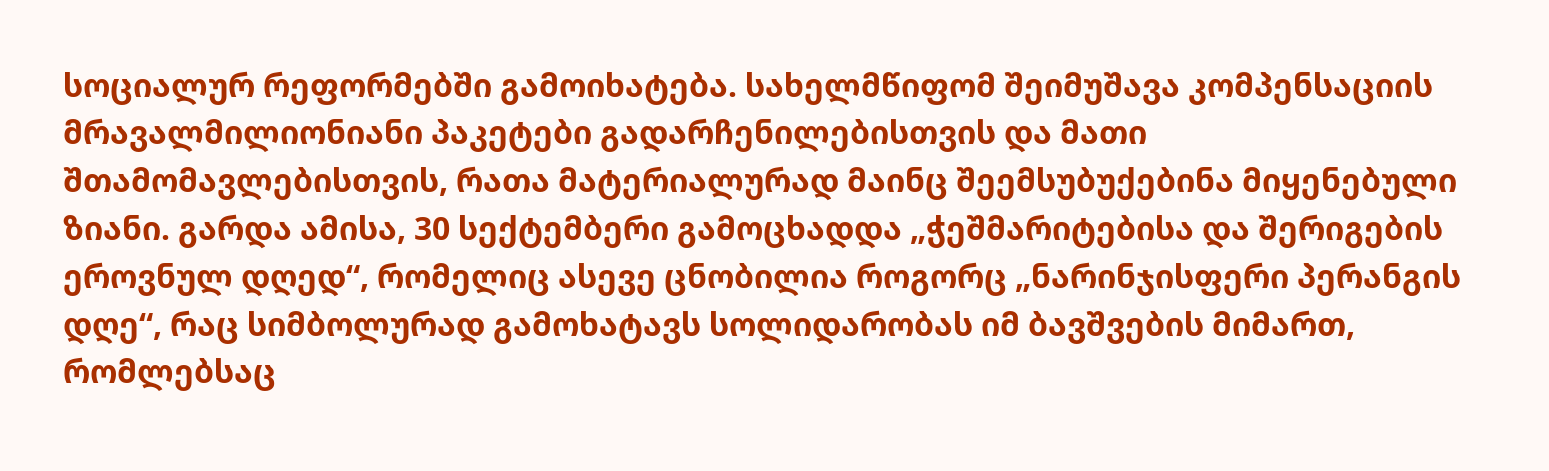სოციალურ რეფორმებში გამოიხატება. სახელმწიფომ შეიმუშავა კომპენსაციის მრავალმილიონიანი პაკეტები გადარჩენილებისთვის და მათი შთამომავლებისთვის, რათა მატერიალურად მაინც შეემსუბუქებინა მიყენებული ზიანი. გარდა ამისა, 30 სექტემბერი გამოცხადდა „ჭეშმარიტებისა და შერიგების ეროვნულ დღედ“, რომელიც ასევე ცნობილია როგორც „ნარინჯისფერი პერანგის დღე“, რაც სიმბოლურად გამოხატავს სოლიდარობას იმ ბავშვების მიმართ, რომლებსაც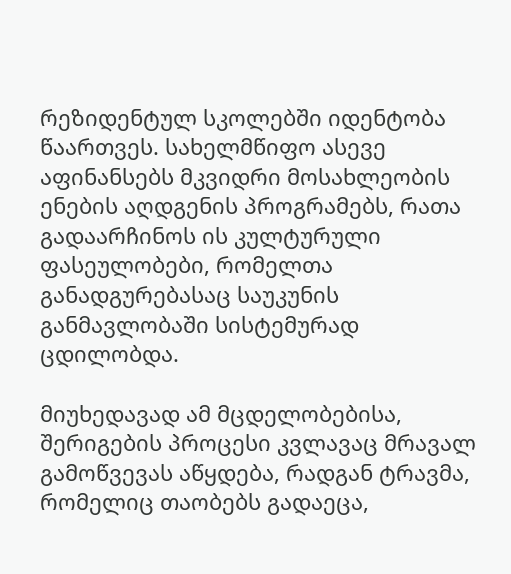რეზიდენტულ სკოლებში იდენტობა წაართვეს. სახელმწიფო ასევე აფინანსებს მკვიდრი მოსახლეობის ენების აღდგენის პროგრამებს, რათა გადაარჩინოს ის კულტურული ფასეულობები, რომელთა განადგურებასაც საუკუნის განმავლობაში სისტემურად ცდილობდა.

მიუხედავად ამ მცდელობებისა, შერიგების პროცესი კვლავაც მრავალ გამოწვევას აწყდება, რადგან ტრავმა, რომელიც თაობებს გადაეცა,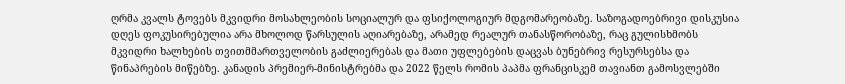ღრმა კვალს ტოვებს მკვიდრი მოსახლეობის სოციალურ და ფსიქოლოგიურ მდგომარეობაზე. საზოგადოებრივი დისკუსია დღეს ფოკუსირებულია არა მხოლოდ წარსულის აღიარებაზე, არამედ რეალურ თანასწორობაზე, რაც გულისხმობს მკვიდრი ხალხების თვითმმართველობის გაძლიერებას და მათი უფლებების დაცვას ბუნებრივ რესურსებსა და წინაპრების მიწებზე. კანადის პრემიერ-მინისტრებმა და 2022 წელს რომის პაპმა ფრანცისკემ თავიანთ გამოსვლებში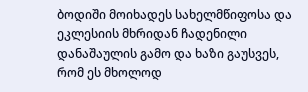ბოდიში მოიხადეს სახელმწიფოსა და ეკლესიის მხრიდან ჩადენილი დანაშაულის გამო და ხაზი გაუსვეს, რომ ეს მხოლოდ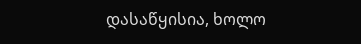დასაწყისია, ხოლო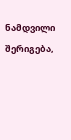ნამდვილი შერიგება,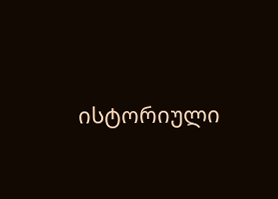ისტორიული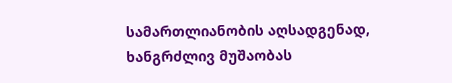სამართლიანობის აღსადგენად, ხანგრძლივ მუშაობას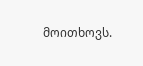მოითხოვს.